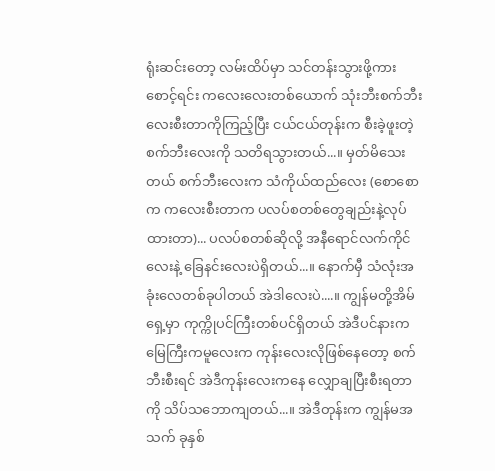ရုံးဆင်းတော့ လမ်းထိပ်မှာ သင်တန်းသွားဖို့ကားစောင့်ရင်း ကလေးလေးတစ်ယောက် သုံးဘီးစက်ဘီးလေးစီးတာကိုကြည့်ပြီး ငယ်ငယ်တုန်းက စီးခဲ့ဖူးတဲ့ စက်ဘီးလေးကို သတိရသွားတယ်...။ မှတ်မိသေးတယ် စက်ဘီးလေးက သံကိုယ်ထည်လေး (စောစောက ကလေးစီးတာက ပလပ်စတစ်တွေချည်းနဲ့လုပ်ထားတာ)... ပလပ်စတစ်ဆိုလို့ အနီရောင်လက်ကိုင်လေးနဲ့ ခြေနင်းလေးပဲရှိတယ်...။ နောက်မှီ သံလုံးအခုံးလေတစ်ခုပါတယ် အဲဒါလေးပဲ....။ ကျွန်မတို့အိမ်ရှေ့မှာ ကုက္ကိုပင်ကြီးတစ်ပင်ရှိတယ် အဲဒီပင်နားက မြေကြီးကမူလေးက ကုန်းလေးလိုဖြစ်နေတော့ စက်ဘီးစီးရင် အဲဒီကုန်းလေးကနေ လျှောချပြီးစီးရတာကို သိပ်သဘောကျတယ်...။ အဲဒီတုန်းက ကျွန်မအသက် ခုနှစ်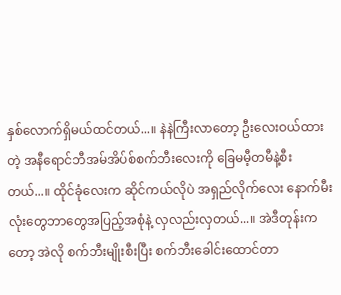နှစ်လောက်ရှိမယ်ထင်တယ်...။ နဲနဲကြီးလာတော့ ဦးလေးဝယ်ထားတဲ့ အနီရောင်ဘီအမ်အိပ်စ်စက်ဘီးလေးကို ခြေမမီ့တမီနဲ့စီးတယ်...။ ထိုင်ခုံလေးက ဆိုင်ကယ်လိုပဲ အရှည်လိုက်လေး နောက်မီးလုံးတွေဘာတွေအပြည့်အစုံနဲ့ လှလည်းလှတယ်...။ အဲဒီတုန်းကတော့ အဲလို စက်ဘီးမျိုးစီးပြီး စက်ဘီးခေါင်းထောင်တာ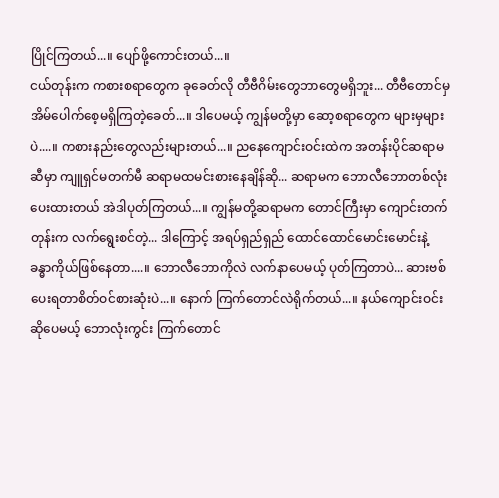ပြိုင်ကြတယ်...။ ပျော်ဖို့ကောင်းတယ်...။
ငယ်တုန်းက ကစားစရာတွေက ခုခေတ်လို တီဗီဂိမ်းတွေဘာတွေမရှိဘူး... တီဗီတောင်မှ အိမ်ပေါက်စေ့မရှိကြတဲ့ခေတ်...။ ဒါပေမယ့် ကျွန်မတို့မှာ ဆော့စရာတွေက များမှများပဲ....။ ကစားနည်းတွေလည်းများတယ်...။ ညနေကျောင်းဝင်းထဲက အတန်းပိုင်ဆရာမဆီမှာ ကျူရှင်မတက်မီ ဆရာမထမင်းစားနေချိန်ဆို... ဆရာမက ဘောလီဘောတစ်လုံးပေးထားတယ် အဲဒါပုတ်ကြတယ်...။ ကျွန်မတို့ဆရာမက တောင်ကြီးမှာ ကျောင်းတက်တုန်းက လက်ရွေးစင်တဲ့... ဒါကြောင့် အရပ်ရှည်ရှည် ထောင်ထောင်မောင်းမောင်းနဲ့ ခန္ဓာကိုယ်ဖြစ်နေတာ....။ ဘောလီဘောကိုလဲ လက်နာပေမယ့် ပုတ်ကြတာပဲ... ဆားဗစ်ပေးရတာစိတ်ဝင်စားဆုံးပဲ...။ နောက် ကြက်တောင်လဲရိုက်တယ်...။ နယ်ကျောင်းဝင်းဆိုပေမယ့် ဘောလုံးကွင်း ကြက်တောင်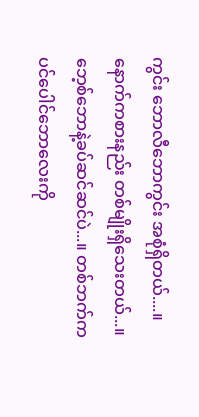ကွင်း ဘောလီဘောကွင်း အစုံရှိတယ်....။ နောက်ကစားနည်း တစ်မျိုးရှိသေးတယ်...။ ဘေ့စ်ဘောနဲ့ခပ်ဆင်ဆင်ပဲ...။ တစ်ဘက်က ပင်ပေါင်ဘောလေးကို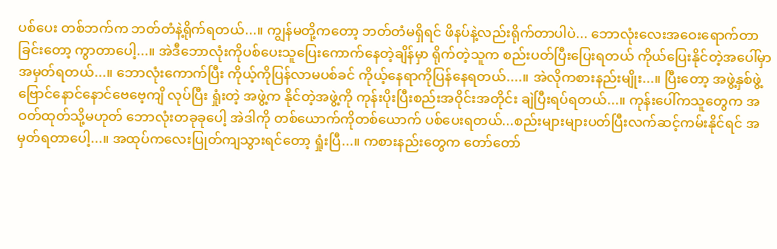ပစ်ပေး တစ်ဘက်က ဘတ်တံနဲ့ရိုက်ရတယ်...။ ကျွန်မတို့ကတော့ ဘတ်တံမရှိရင် ဖိနပ်နဲ့လည်းရိုက်တာပါပဲ... ဘောလုံးလေးအဝေးရောက်တာခြင်းတော့ ကွာတာပေါ့...။ အဲဒီဘောလုံးကိုပစ်ပေးသူပြေးကောက်နေတဲ့ချိန်မှာ ရိုက်တဲ့သူက စည်းပတ်ပြီးပြေးရတယ် ကိုယ်ပြေးနိုင်တဲ့အပေါ်မှာ အမှတ်ရတယ်...။ ဘောလုံးကောက်ပြီး ကိုယ့်ကိုပြန်လာမပစ်ခင် ကိုယ့်နေရာကိုပြန်နေရတယ်....။ အဲလိုကစားနည်းမျိုး...။ ပြီးတော့ အဖွဲ့နှစ်ဖွဲ့ ဗြောင်နောင်နောင်ဗေဗေ့ကျိ လုပ်ပြီး ရှုံးတဲ့ အဖွဲ့က နိုင်တဲ့အဖွဲ့ကို ကုန်းပိုးပြီးစည်းအဝိုင်းအတိုင်း ချဲပြီးရပ်ရတယ်...။ ကုန်းပေါ်ကသူတွေက အဝတ်ထုတ်သို့မဟုတ် ဘောလုံးတခုခုပေါ့ အဲဒါကို တစ်ယောက်ကိုတစ်ယောက် ပစ်ပေးရတယ်...စည်းများများပတ်ပြီးလက်ဆင့်ကမ်းနိုင်ရင် အမှတ်ရတာပေါ့...။ အထုပ်ကလေးပြုတ်ကျသွားရင်တော့ ရှုံးပြီ...။ ကစားနည်းတွေက တော်တော်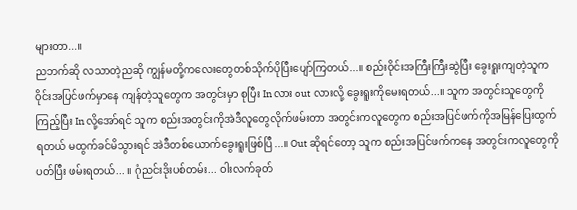များတာ...။
ညဘက်ဆို လသာတဲ့ညဆို ကျွန်မတို့ကလေးတွေတစ်သိုက်ပိုပြီးပျော်ကြတယ်...။ စည်းဝိုင်းအကြီးကြီးဆွဲပြီး ခွေးရူးကျတဲ့သူက ဝိုင်းအပြင်ဖက်မှာနေ ကျန်တဲ့သူတွေက အတွင်းမှာ စုပြီး In လား out လားလို့ ခွေးရူးကိုမေးရတယ်...။ သူက အတွင်းသူတွေကို ကြည့်ပြီး In လို့အော်ရင် သူက စည်းအတွင်းကိုအဲဒီလူတွေလိုက်ဖမ်းတာ အတွင်းကလူတွေက စည်းအပြင်ဖက်ကိုအမြန်ပြေးထွက်ရတယ် မထွက်ခင်မိသွားရင် အဲဒီတစ်ယောက်ခွေးရူးဖြစ်ပြီ...။ Out ဆိုရင်တော့ သူက စည်းအပြင်ဖက်ကနေ အတွင်းကလူတွေကို ပတ်ပြီး ဖမ်းရတယ်... ။ ဂုံညင်းဒိုးပစ်တမ်း... ဝါးလက်ခုတ်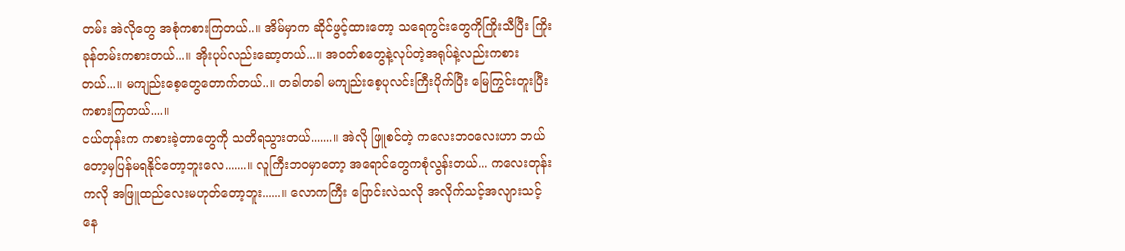တမ်း အဲလိုတွေ အစုံကစားကြတယ်..။ အိမ်မှာက ဆိုင်ဖွင့်ထားတော့ သရေကွင်းတွေကိုကြိုးသီပြီး ကြိုးခုန်တမ်းကစားတယ်...။ အိုးပုပ်လည်းဆော့တယ်...။ အဝတ်စတွေနဲ့လုပ်တဲ့အရုပ်နဲ့လည်းကစားတယ်...။ မကျည်းစေ့တွေတောက်တယ်..။ တခါတခါ မကျည်းစေ့ပုလင်းကြီးပိုက်ပြီး မြေကြွင်းတူးပြီး ကစားကြတယ်....။
ငယ်တုန်းက ကစားခဲ့တာတွေကို သတိရသွားတယ်.......။ အဲလို ဖြူစင်တဲ့ ကလေးဘဝလေးဟာ ဘယ်တော့မှပြန်မရနိုင်တော့ဘူးလေ.......။ လူကြီးဘဝမှာတော့ အရောင်တွေကစုံလွန်းတယ်... ကလေးတုန်းကလို အဖြူထည်လေးမဟုတ်တော့ဘူး......။ လောကကြီး ပြောင်းလဲသလို အလိုက်သင့်အလျားသင့်နေ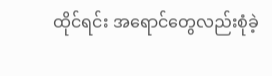ထိုင်ရင်း အရောင်တွေလည်းစုံခဲ့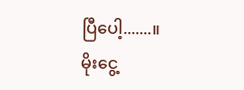ပြီပေါ့.......။
မိုးငွေ့